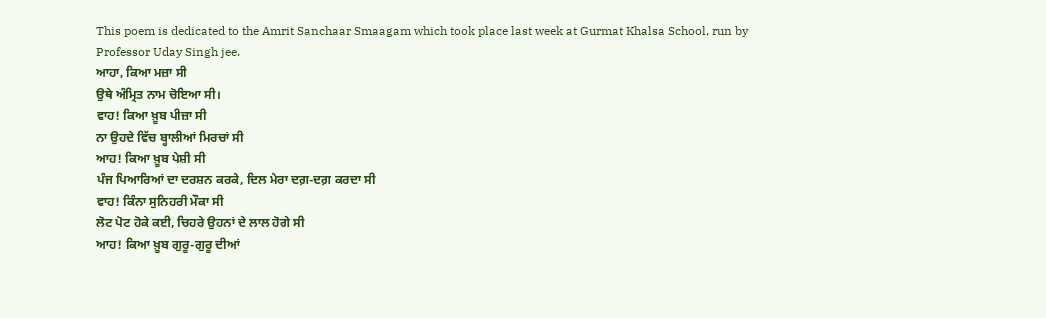This poem is dedicated to the Amrit Sanchaar Smaagam which took place last week at Gurmat Khalsa School, run by Professor Uday Singh jee.
ਆਹਾ, ਕਿਆ ਮਜ਼ਾ ਸੀ
ਉਥੇ ਅੰਮ੍ਰਿਤ ਨਾਮ ਚੋਇਆ ਸੀ।
ਵਾਹ! ਕਿਆ ਖ਼ੂਬ ਪੀਜ਼ਾ ਸੀ
ਨਾ ਉਹਦੇ ਵਿੱਚ ਬ੍ਹਾਲੀਆਂ ਮਿਰਚਾਂ ਸੀ
ਆਹ! ਕਿਆ ਖ਼ੂਬ ਪੇਸ਼ੀ ਸੀ
ਪੰਜ ਪਿਆਰਿਆਂ ਦਾ ਦਰਸ਼ਨ ਕਰਕੇ, ਦਿਲ ਮੇਰਾ ਦਗ਼-ਦਗ਼ ਕਰਦਾ ਸੀ
ਵਾਹ! ਕਿੰਨਾ ਸੁਨਿਹਰੀ ਮੌਕਾ ਸੀ
ਲੋਟ ਪੋਟ ਹੋਕੇ ਕਈ, ਚਿਹਰੇ ਉਹਨਾਂ ਦੇ ਲਾਲ ਹੋਗੇ ਸੀ
ਆਹ! ਕਿਆ ਖ਼ੂਬ ਗੁਰੂ-ਗੁਰੂ ਦੀਆਂ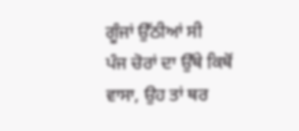ਗੂੰਜਾਂ ਉੱਠੀਆਂ ਸੀ
ਪੰਜ ਚੋਰਾਂ ਦਾ ਉੱਥੇ ਕਿਥੋਂ ਵਾਸਾ, ਉਹ ਤਾਂ ਥਰ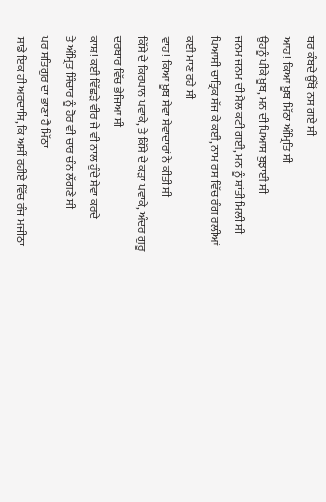ਥਰ ਕੰਬਦੇ ਉੱਥੋਂ ਨਸ ਗਏ ਸੀ
ਆਹ! ਕਿਆ ਖ਼ੂਬ ਮਿੱਠਾ ਅੰਮ੍ਰਿਤਿ ਸੀ
ਉਹਨੂੰ ਪੀਕੇ ਖ਼ੂਬ, ਮਨ ਦੀ ਪਿਆਸ ਬੁਝਾਈ ਸੀ
ਜਨਮ ਜਨਮ ਦੀ ਮੈਲ ਕਟੀ ਗਈ, ਮਨ ਨੂੰ ਸ਼ਾਂਤੀ ਮਿਲੀ ਸੀ
ਪਿਆਸੀ ਚਾਤ੍ਰਿਕ ਸੱਜ ਕੇ ਕਈ, ਨਾਮ ਰਸ ਵਿੱਚ ਰੰਗ ਰਲੀਆਂ ਕਈ ਮਾਣ ਰਹੇ ਸੀ
ਵਾਹ! ਕਿਆ ਖ਼ੂਬ ਸੇਵਾ ਸੇਵਾਦਾਰਾਂ ਨੇ ਕੀਤੀ ਸੀ
ਕਿੱਸੇ ਦੇ ਕਿਰਪਾਨ ਪਵਾਕੇ, ਤੇ ਕਿੱਸੇ ਦੇ ਕੜਾ ਪਵਾਕੇ, ਅੰਦਰ ਗੁਰੂ ਦਰਬਾਰ ਵਿੱਚ ਭੇਜਿਆ ਸੀ
ਕਾਸ਼! ਕਈ ਵਿੱਛੜੇ ਵੀਰ ਜੇ ਵੀ ਨਾਲ ਹੁੰਦੇ ਸੇਵਾ ਕਰਦੇ
ਤੇ ਅੰਮ੍ਰਿਤ ਸਿੰਚਾਰ ਨੂੰ ਹੋਰ ਵੀ ਚਾਰ ਚੰਨ ਲੱਗਣੇ ਸੀ
ਪਰ ਸਤਿਗੁਰ ਦਾ ਭਾਣਾ ਹੈ ਮਿੱਠਾ
ਸਾਡੇ ਇਕ ਹੀ ਅਰਦਾਸਿ, ਕਿ ਅਸੀਂ ਰਹੀਏ ਵਿੱਚ ਰੰਜ ਮਜੀਠਾ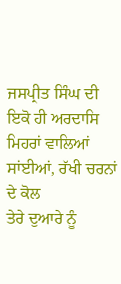ਜਸਪ੍ਰੀਤ ਸਿੰਘ ਦੀ ਇਕੋ ਹੀ ਅਰਦਾਸਿ
ਮਿਹਰਾਂ ਵਾਲਿਆਂ ਸਾਂਈਆਂ, ਰੱਖੀ ਚਰਨਾਂ ਦੇ ਕੋਲ
ਤੇਰੇ ਦੁਆਰੇ ਨੂੰ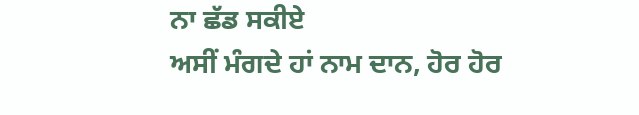ਨਾ ਛੱਡ ਸਕੀਏ
ਅਸੀਂ ਮੰਗਦੇ ਹਾਂ ਨਾਮ ਦਾਨ, ਹੋਰ ਹੋਰ